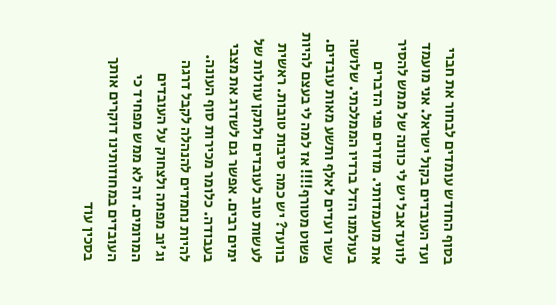בסוף החודש עומדים לבחור את חברי ועד העובדים בקול ישראל. אני מועמד לוועד אבל יש לי כוונה של ממש להסיר את מועמדותי. מוזרים פני הדברים בעולמנו הדל ברדיו הממלכתי. שלושה עשר ועדים לאלף ותשע מאות עובדים. פשוט מטורף!!!! אז למה לי בעצם להיות בוועד? יש כמה סיבות טובות. ראשית לעשות טוב לעובדים ולתקן עוולות של ימים רבים. אפשר גם לשדרג את מצבי בעבודה. כלומר מכירות סוף העונה. להיות נחמדים להנהלה לקבל דרגה וג'וב מפתה ולצחוק על העובדים המרומים. זה לא ממש מפחיד כי העובדים במחוזותינו דוקרים אותך בסכין עוד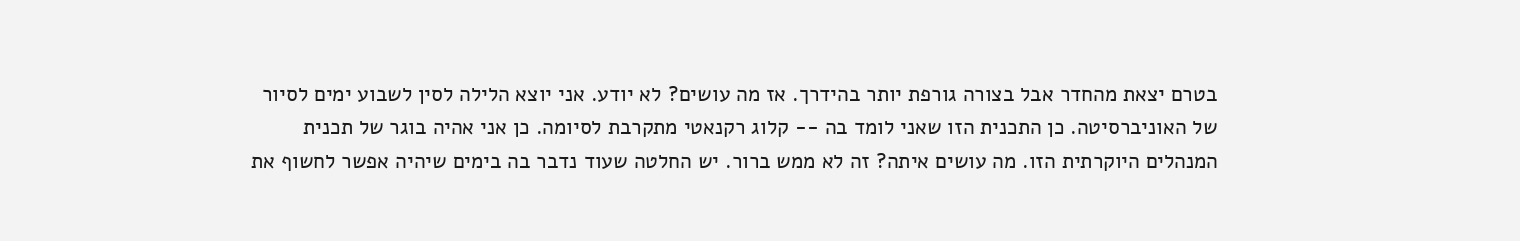בטרם יצאת מהחדר אבל בצורה גורפת יותר בהידרך. אז מה עושים? לא יודע. אני יוצא הלילה לסין לשבוע ימים לסיור של האוניברסיטה. כן התכנית הזו שאני לומד בה -- קלוג רקנאטי מתקרבת לסיומה. כן אני אהיה בוגר של תכנית המנהלים היוקרתית הזו. מה עושים איתה? זה לא ממש ברור. יש החלטה שעוד נדבר בה בימים שיהיה אפשר לחשוף את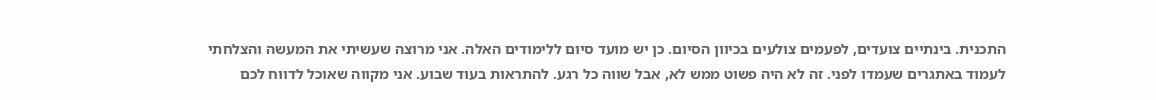התכנית. בינתיים צועדים, לפעמים צולעים בכיוון הסיום. כן יש מועד סיום ללימודים האלה. אני מרוצה שעשיתי את המעשה והצלחתי לעמוד באתגרים שעמדו לפני. זה לא היה פשוט ממש לא, אבל שווה כל רגע. להתראות בעוד שבוע. אני מקווה שאוכל לדווח לכם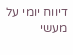דיווח יומי על מעשי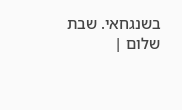בשנגחאי. שבת שלום |